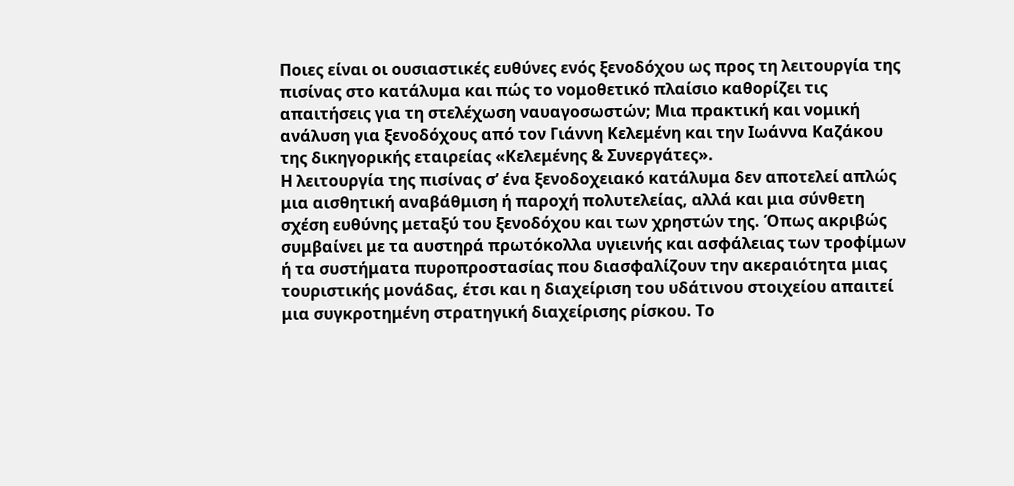Ποιες είναι οι ουσιαστικές ευθύνες ενός ξενοδόχου ως προς τη λειτουργία της πισίνας στο κατάλυμα και πώς το νομοθετικό πλαίσιο καθορίζει τις απαιτήσεις για τη στελέχωση ναυαγοσωστών; Μια πρακτική και νομική ανάλυση για ξενοδόχους από τον Γιάννη Κελεμένη και την Ιωάννα Καζάκου της δικηγορικής εταιρείας «Κελεμένης & Συνεργάτες».
Η λειτουργία της πισίνας σ’ ένα ξενοδοχειακό κατάλυμα δεν αποτελεί απλώς μια αισθητική αναβάθμιση ή παροχή πολυτελείας, αλλά και μια σύνθετη σχέση ευθύνης μεταξύ του ξενοδόχου και των χρηστών της. Όπως ακριβώς συμβαίνει με τα αυστηρά πρωτόκολλα υγιεινής και ασφάλειας των τροφίμων ή τα συστήματα πυροπροστασίας που διασφαλίζουν την ακεραιότητα μιας τουριστικής μονάδας, έτσι και η διαχείριση του υδάτινου στοιχείου απαιτεί μια συγκροτημένη στρατηγική διαχείρισης ρίσκου. Το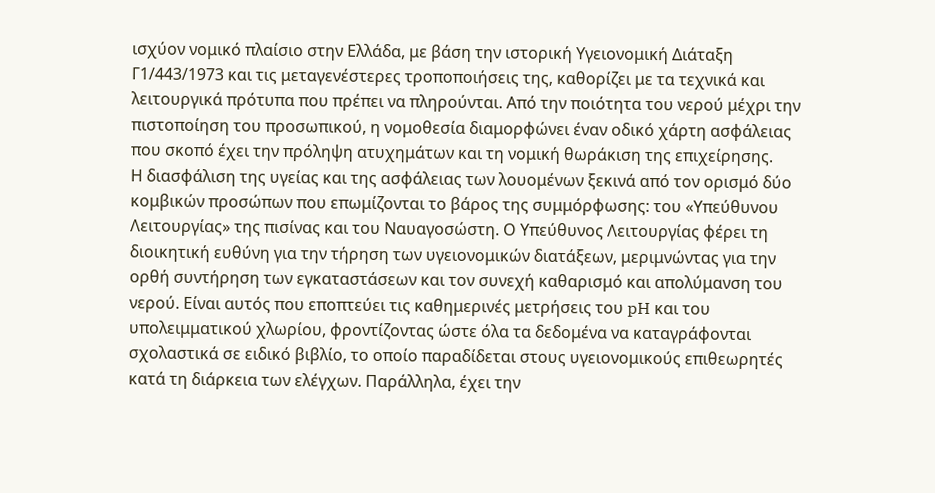ισχύον νομικό πλαίσιο στην Ελλάδα, με βάση την ιστορική Υγειονομική Διάταξη Γ1/443/1973 και τις μεταγενέστερες τροποποιήσεις της, καθορίζει με τα τεχνικά και λειτουργικά πρότυπα που πρέπει να πληρούνται. Από την ποιότητα του νερού μέχρι την πιστοποίηση του προσωπικού, η νομοθεσία διαμορφώνει έναν οδικό χάρτη ασφάλειας που σκοπό έχει την πρόληψη ατυχημάτων και τη νομική θωράκιση της επιχείρησης.
Η διασφάλιση της υγείας και της ασφάλειας των λουομένων ξεκινά από τον ορισμό δύο κομβικών προσώπων που επωμίζονται το βάρος της συμμόρφωσης: του «Υπεύθυνου Λειτουργίας» της πισίνας και του Ναυαγοσώστη. Ο Υπεύθυνος Λειτουργίας φέρει τη διοικητική ευθύνη για την τήρηση των υγειονομικών διατάξεων, μεριμνώντας για την ορθή συντήρηση των εγκαταστάσεων και τον συνεχή καθαρισμό και απολύμανση του νερού. Είναι αυτός που εποπτεύει τις καθημερινές μετρήσεις του pH και του υπολειμματικού χλωρίου, φροντίζοντας ώστε όλα τα δεδομένα να καταγράφονται σχολαστικά σε ειδικό βιβλίο, το οποίο παραδίδεται στους υγειονομικούς επιθεωρητές κατά τη διάρκεια των ελέγχων. Παράλληλα, έχει την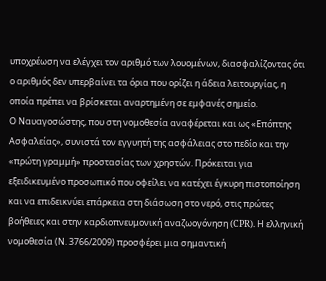υποχρέωση να ελέγχει τον αριθμό των λουομένων, διασφαλίζοντας ότι ο αριθμός δεν υπερβαίνει τα όρια που ορίζει η άδεια λειτουργίας, η οποία πρέπει να βρίσκεται αναρτημένη σε εμφανές σημείο.
Ο Ναυαγοσώστης, που στη νομοθεσία αναφέρεται και ως «Επόπτης Ασφαλείας», συνιστά τον εγγυητή της ασφάλειας στο πεδίο και την «πρώτη γραμμή» προστασίας των χρηστών. Πρόκειται για εξειδικευμένο προσωπικό που οφείλει να κατέχει έγκυρη πιστοποίηση και να επιδεικνύει επάρκεια στη διάσωση στο νερό, στις πρώτες βοήθειες και στην καρδιοπνευμονική αναζωογόνηση (CPR). Η ελληνική νομοθεσία (Ν. 3766/2009) προσφέρει μια σημαντική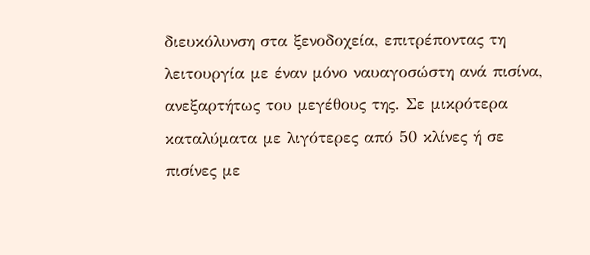διευκόλυνση στα ξενοδοχεία, επιτρέποντας τη λειτουργία με έναν μόνο ναυαγοσώστη ανά πισίνα, ανεξαρτήτως του μεγέθους της. Σε μικρότερα καταλύματα με λιγότερες από 50 κλίνες ή σε πισίνες με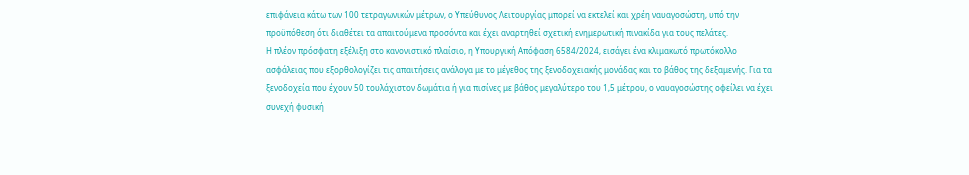επιφάνεια κάτω των 100 τετραγωνικών μέτρων, ο Υπεύθυνος Λειτουργίας μπορεί να εκτελεί και χρέη ναυαγοσώστη, υπό την προϋπόθεση ότι διαθέτει τα απαιτούμενα προσόντα και έχει αναρτηθεί σχετική ενημερωτική πινακίδα για τους πελάτες.
Η πλέον πρόσφατη εξέλιξη στο κανονιστικό πλαίσιο, η Υπουργική Απόφαση 6584/2024, εισάγει ένα κλιμακωτό πρωτόκολλο ασφάλειας που εξορθολογίζει τις απαιτήσεις ανάλογα με το μέγεθος της ξενοδοχειακής μονάδας και το βάθος της δεξαμενής. Για τα ξενοδοχεία που έχουν 50 τουλάχιστον δωμάτια ή για πισίνες με βάθος μεγαλύτερο του 1,5 μέτρου, ο ναυαγοσώστης οφείλει να έχει συνεχή φυσική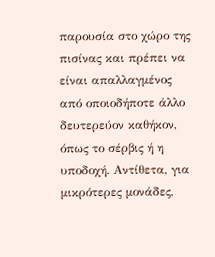παρουσία στο χώρο της πισίνας και πρέπει να είναι απαλλαγμένος από οποιοδήποτε άλλο δευτερεύον καθήκον, όπως το σέρβις ή η υποδοχή. Αντίθετα, για μικρότερες μονάδες,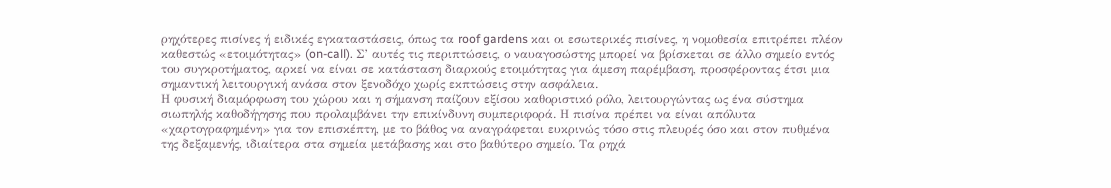ρηχότερες πισίνες ή ειδικές εγκαταστάσεις, όπως τα roof gardens και οι εσωτερικές πισίνες, η νομοθεσία επιτρέπει πλέον καθεστώς «ετοιμότητας» (on-call). Σ’ αυτές τις περιπτώσεις, ο ναυαγοσώστης μπορεί να βρίσκεται σε άλλο σημείο εντός του συγκροτήματος, αρκεί να είναι σε κατάσταση διαρκούς ετοιμότητας για άμεση παρέμβαση, προσφέροντας έτσι μια σημαντική λειτουργική ανάσα στον ξενοδόχο χωρίς εκπτώσεις στην ασφάλεια.
Η φυσική διαμόρφωση του χώρου και η σήμανση παίζουν εξίσου καθοριστικό ρόλο, λειτουργώντας ως ένα σύστημα σιωπηλής καθοδήγησης που προλαμβάνει την επικίνδυνη συμπεριφορά. Η πισίνα πρέπει να είναι απόλυτα «χαρτογραφημένη» για τον επισκέπτη, με το βάθος να αναγράφεται ευκρινώς τόσο στις πλευρές όσο και στον πυθμένα της δεξαμενής, ιδιαίτερα στα σημεία μετάβασης και στο βαθύτερο σημείο. Τα ρηχά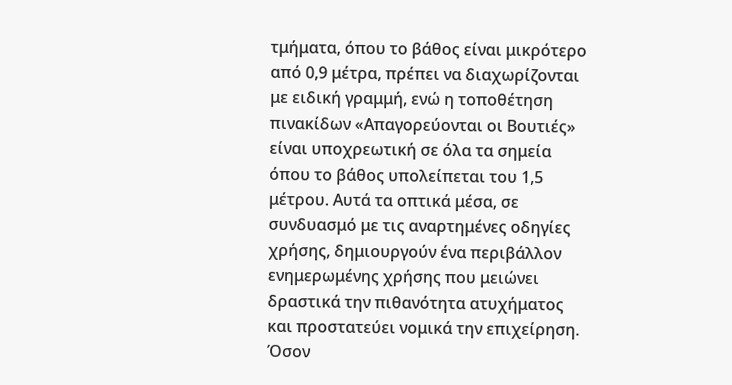τμήματα, όπου το βάθος είναι μικρότερο από 0,9 μέτρα, πρέπει να διαχωρίζονται με ειδική γραμμή, ενώ η τοποθέτηση πινακίδων «Απαγορεύονται οι Βουτιές» είναι υποχρεωτική σε όλα τα σημεία όπου το βάθος υπολείπεται του 1,5 μέτρου. Αυτά τα οπτικά μέσα, σε συνδυασμό με τις αναρτημένες οδηγίες χρήσης, δημιουργούν ένα περιβάλλον ενημερωμένης χρήσης που μειώνει δραστικά την πιθανότητα ατυχήματος και προστατεύει νομικά την επιχείρηση.
Όσον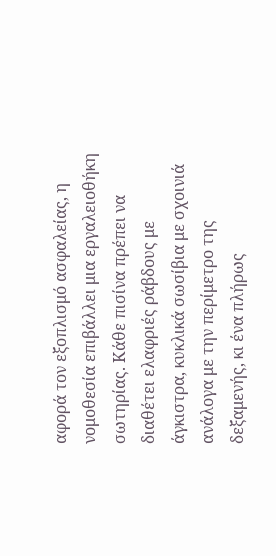αφορά τον εξοπλισμό ασφαλείας, η νομοθεσία επιβάλλει μια εργαλειοθήκη σωτηρίας. Κάθε πισίνα πρέπει να διαθέτει ελαφριές ράβδους με άγκιστρα, κυκλικά σωσίβια με σχοινιά ανάλογα με την περίμετρο της δεξαμενής, κι ένα πλήρως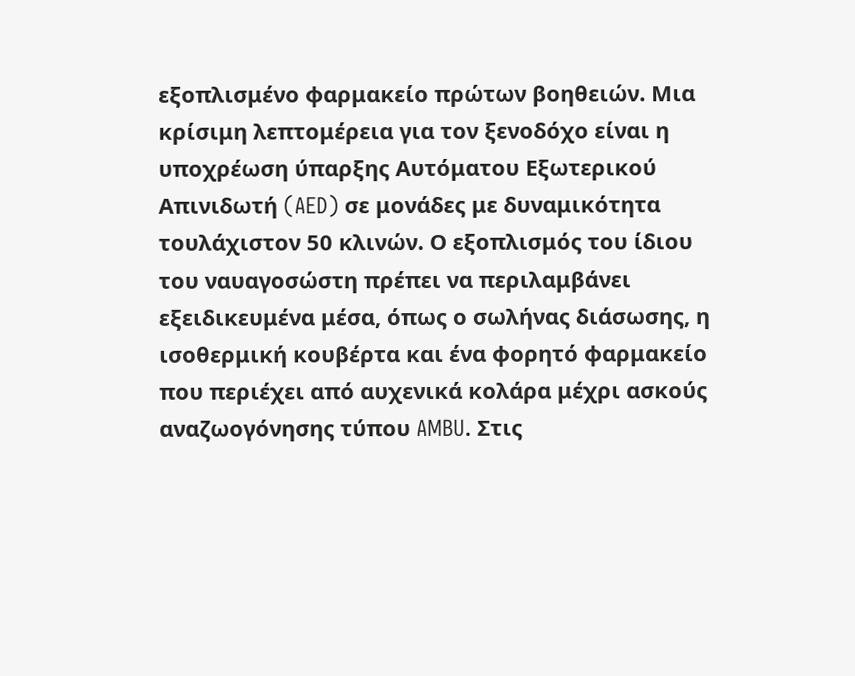εξοπλισμένο φαρμακείο πρώτων βοηθειών. Μια κρίσιμη λεπτομέρεια για τον ξενοδόχο είναι η υποχρέωση ύπαρξης Αυτόματου Εξωτερικού Απινιδωτή (AED) σε μονάδες με δυναμικότητα τουλάχιστον 50 κλινών. Ο εξοπλισμός του ίδιου του ναυαγοσώστη πρέπει να περιλαμβάνει εξειδικευμένα μέσα, όπως ο σωλήνας διάσωσης, η ισοθερμική κουβέρτα και ένα φορητό φαρμακείο που περιέχει από αυχενικά κολάρα μέχρι ασκούς αναζωογόνησης τύπου AMBU. Στις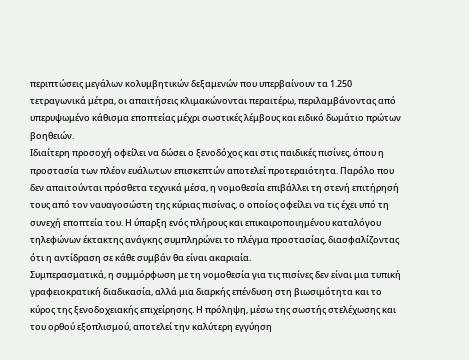περιπτώσεις μεγάλων κολυμβητικών δεξαμενών που υπερβαίνουν τα 1.250 τετραγωνικά μέτρα, οι απαιτήσεις κλιμακώνονται περαιτέρω, περιλαμβάνοντας από υπερυψωμένο κάθισμα εποπτείας μέχρι σωστικές λέμβους και ειδικό δωμάτιο πρώτων βοηθειών.
Ιδιαίτερη προσοχή οφείλει να δώσει ο ξενοδόχος και στις παιδικές πισίνες, όπου η προστασία των πλέον ευάλωτων επισκεπτών αποτελεί προτεραιότητα. Παρόλο που δεν απαιτούνται πρόσθετα τεχνικά μέσα, η νομοθεσία επιβάλλει τη στενή επιτήρησή τους από τον ναυαγοσώστη της κύριας πισίνας, ο οποίος οφείλει να τις έχει υπό τη συνεχή εποπτεία του. Η ύπαρξη ενός πλήρους και επικαιροποιημένου καταλόγου τηλεφώνων έκτακτης ανάγκης συμπληρώνει το πλέγμα προστασίας, διασφαλίζοντας ότι η αντίδραση σε κάθε συμβάν θα είναι ακαριαία.
Συμπερασματικά, η συμμόρφωση με τη νομοθεσία για τις πισίνες δεν είναι μια τυπική γραφειοκρατική διαδικασία, αλλά μια διαρκής επένδυση στη βιωσιμότητα και το κύρος της ξενοδοχειακής επιχείρησης. Η πρόληψη, μέσω της σωστής στελέχωσης και του ορθού εξοπλισμού, αποτελεί την καλύτερη εγγύηση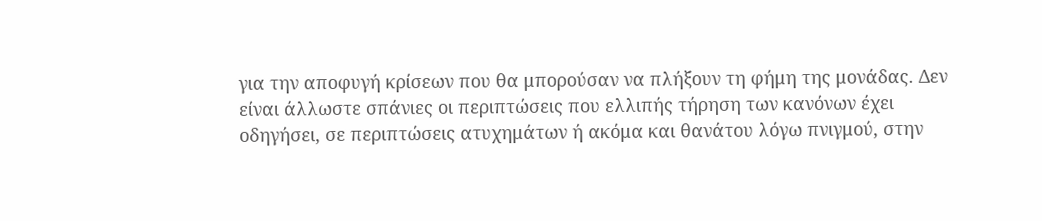για την αποφυγή κρίσεων που θα μπορούσαν να πλήξουν τη φήμη της μονάδας. Δεν είναι άλλωστε σπάνιες οι περιπτώσεις που ελλιπής τήρηση των κανόνων έχει οδηγήσει, σε περιπτώσεις ατυχημάτων ή ακόμα και θανάτου λόγω πνιγμού, στην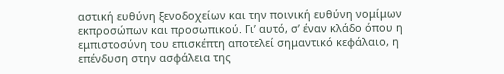αστική ευθύνη ξενοδοχείων και την ποινική ευθύνη νομίμων εκπροσώπων και προσωπικού. Γι’ αυτό, σ’ έναν κλάδο όπου η εμπιστοσύνη του επισκέπτη αποτελεί σημαντικό κεφάλαιο, η επένδυση στην ασφάλεια της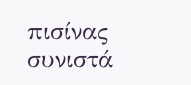πισίνας συνιστά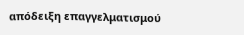απόδειξη επαγγελματισμού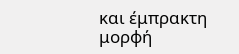και έμπρακτη μορφή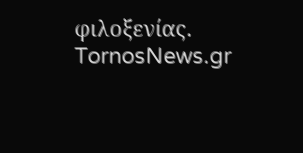φιλοξενίας.
TornosNews.gr